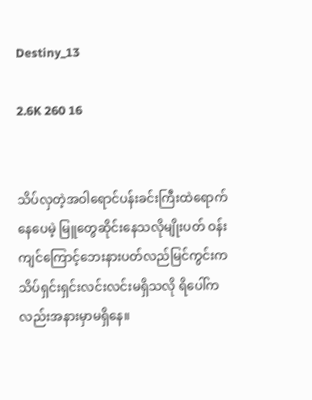Destiny_13

2.6K 260 16


သိပ်လှတဲ့အဝါရောင်ပန်းခင်းကြီးထဲရောက်နေပေမဲ့ မြူတွေဆိုင်းနေသလိုမျိုးပတ် ဝန်းကျင်ကြောင့်ဘေးနားပတ်လည်မြင်ကွင်းက သိပ်ရှင်းရှင်းလင်းလင်းမရှိသလို ရိပေါ်ကလည်းအနားမှာမရှိနေ။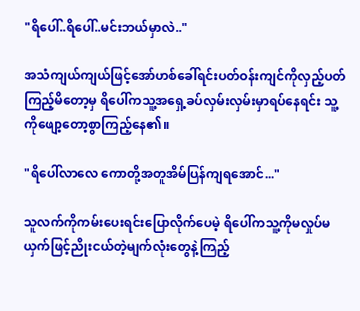"ရိပေါ်..ရိပေါ်..မင်းဘယ်မှာလဲ.."

အသံကျယ်ကျယ်ဖြင့်အော်ဟစ်ခေါ်ရင်းပတ်ဝန်းကျင်ကိုလှည့်ပတ်ကြည့်မိတော့မှ ရိပေါ်ကသူ့အရှေ့ခပ်လှမ်းလှမ်းမှာရပ်နေရင်း သူ့ကိုဖျော့တော့စွာကြည့်နေ၏။

"ရိပေါ်လာလေ ကောတို့အတူအိမ်ပြန်ကျ‌ရအောင်..."

သူလက်ကိုကမ်းပေးရင်းပြောလိုက်ပေမဲ့ ရိပေါ်ကသူ့ကိုမလှုပ်မယှက်ဖြင့်ညိုးငယ်တဲ့မျက်လုံးတွေနဲ့ကြည့်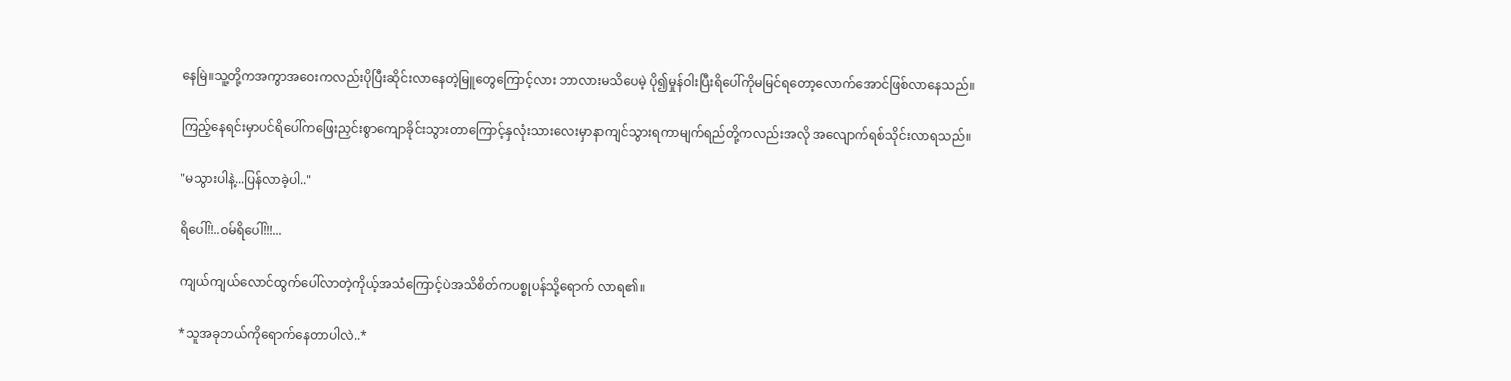နေမြဲ။သူ့တို့ကအကွာအဝေးကလည်းပိုပြီးဆိုင်းလာနေတဲ့မြူတွေကြောင့်လား ဘာလားမသိပေမဲ့ ပို၍မှုန်ဝါးပြီးရိပေါ်ကိုမမြင်ရတော့လောက်အောင်ဖြစ်လာနေသည်။

ကြည့်နေရင်းမှာပင်ရိပေါ်က‌ဖြေးညှင်းစွာကျောခိုင်းသွားတာကြောင့်နှလုံးသားလေးမှာနာကျင်သွားရကာမျက်ရည်တို့ကလည်းအလို အလျောက်ရစ်သိုင်းလာရသည်။

"မသွားပါနဲ့...ပြန်လာခဲ့ပါ.."

ရိပေါ်!!..ဝမ်ရိပေါ်!!!...

ကျယ်ကျယ်လောင်ထွက်ပေါ်လာတဲ့ကိုယ့်အသံကြောင့်ပဲအသိစိတ်ကပစ္စုပန်သို့ရောက် လာရ၏။

*သူအခုဘယ်‌ကိုရောက်နေတာပါလဲ..*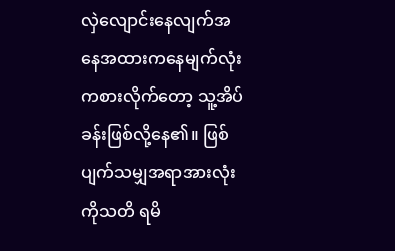လှဲလျောင်းနေလျက်အနေအထားကနေမျက်လုံးကစားလိုက်တော့ သူ့အိပ်ခန်းဖြစ်လို့နေ၏။ ဖြစ်ပျက်သမျှအရာအားလုံးကိုသတိ ရမိ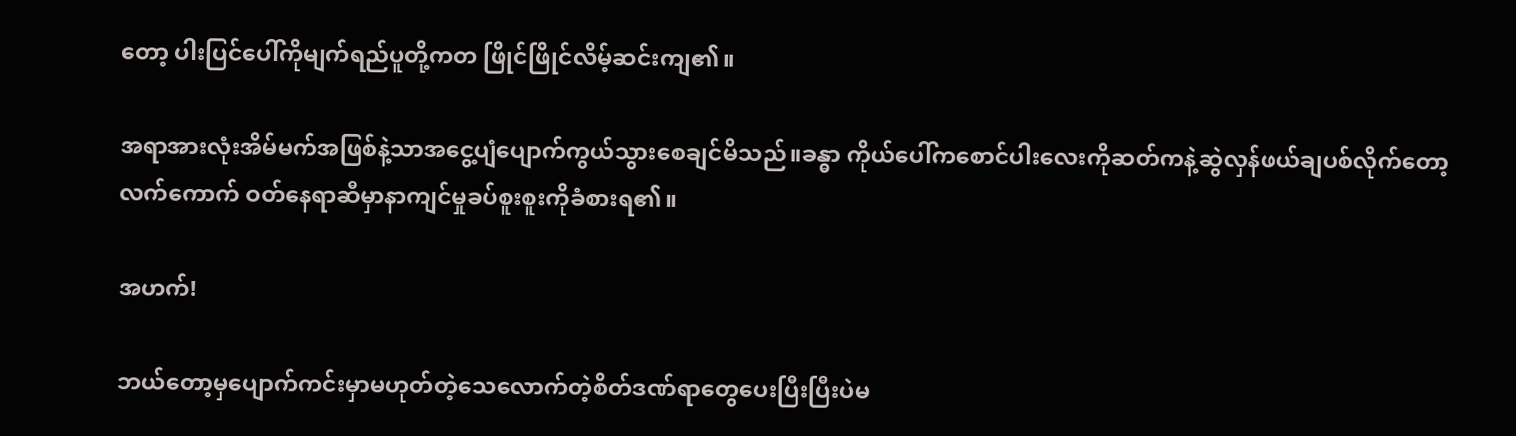တော့ ပါးပြင်ပေါ်ကိုမျက်ရည်ပူတို့ကတ ဖြိုင်ဖြိုင်လိမ့်ဆင်းကျ၏။

အရာအားလုံးအိမ်မက်အဖြစ်နဲ့သာအငွေ့ပျံပျောက်ကွယ်သွားစေချင်မိသည်။ခန္ဓာ ကိုယ်ပေါ်ကစောင်ပါးလေးကိုဆတ်ကနဲ့ဆွဲလှန်ဖယ်ချပစ်လိုက်တော့ လက်ကောက် ဝတ်နေရာဆီမှာနာကျင်မှုခပ်စူးစူးကိုခံစားရ၏။

အဟက်!

ဘယ်တော့မှပျောက်ကင်းမှာမဟုတ်တဲ့သေလောက်တဲ့စိတ်ဒဏ်ရာတွေပေးပြီးပြီးပဲမ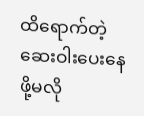ထိရောက်တဲ့ဆေးဝါး‌ပေးနေဖို့မလို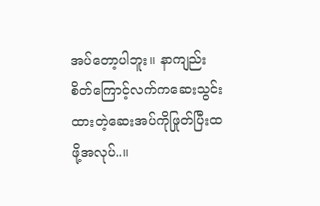အပ်တော့ပါဘူး။ နာကျည်းစိတ်ကြောင့်လက်ကဆေးသွင်းထားတဲ့ဆေးအပ်ကိုဖြုတ်ပြီးထဖို့အလုပ်..။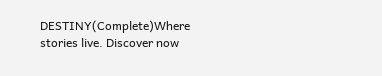DESTINY(Complete)Where stories live. Discover now